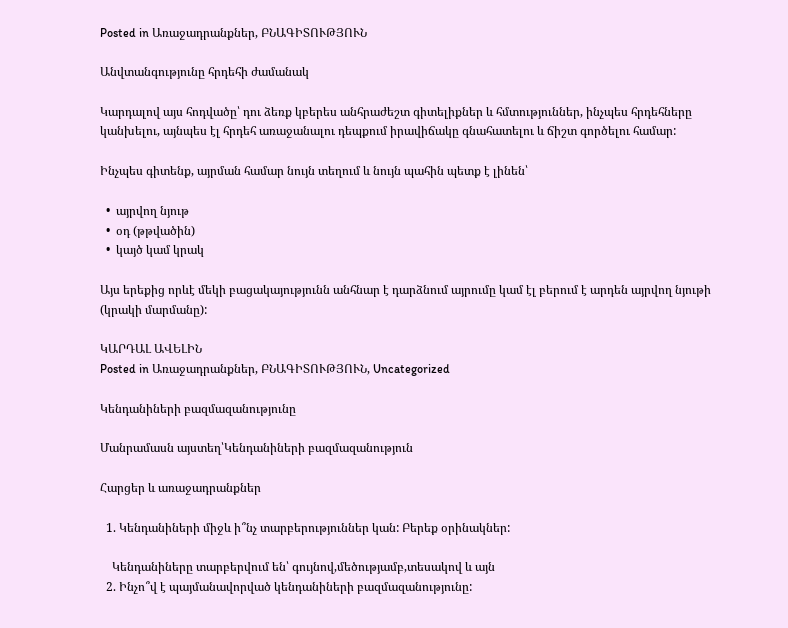Posted in Առաջադրանքներ, ԲՆԱԳԻՏՈՒԹՅՈՒՆ

Անվտանգությունը հրդեհի ժամանակ

Կարդալով այս հոդվածը՝ դու ձեռք կբերես անհրաժեշտ գիտելիքներ և հմտություններ, ինչպես հրդեհները կանխելու, այնպես էլ հրդեհ առաջանալու դեպքում իրավիճակը գնահատելու և ճիշտ գործելու համար:

Ինչպես գիտենք, այրման համար նույն տեղում և նույն պահին պետք է լինեն՝

  •  այրվող նյութ
  •  օդ (թթվածին)
  •  կայծ կամ կրակ

Այս երեքից որևէ մեկի բացակայությունն անհնար է դարձնում այրումը կամ էլ բերում է արդեն այրվող նյութի (կրակի մարմանը):

ԿԱՐԴԱԼ ԱՎԵԼԻՆ
Posted in Առաջադրանքներ, ԲՆԱԳԻՏՈՒԹՅՈՒՆ, Uncategorized

Կենդանիների բազմազանությունը

Մանրամասն այստեղ՝Կենդանիների բազմազանություն

Հարցեր և առաջադրանքներ

  1. Կենդանիների միջև ի՞նչ տարբերություններ կան: Բերեք օրինակներ:

    Կենդանիները տարբերվում են՝ գույնով,մեծությամբ,տեսակով և այն
  2. Ինչո՞վ է պայմանավորված կենդանիների բազմազանությունը: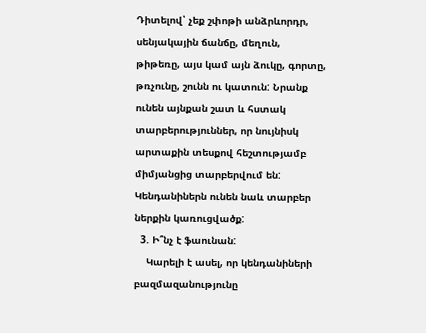Դիտելով՝ չեք շփոթի անձրևորդր, սենյակային ճանճը, մեղուն, թիթեռը, այս կամ այն ձուկը, գորտը, թռչունը, շունն ու կատուն: Նրանք ունեն այնքան շատ և հստակ տարբերություններ, որ նույնիսկ արտաքին տեսքով հեշտությամբ միմյանցից տարբերվում են: Կենդանիներն ունեն նաև տարբեր ներքին կառուցվածք:
  3. Ի՞նչ է ֆաունան:
    Կարելի է ասել, որ կենդանիների բազմազանությունը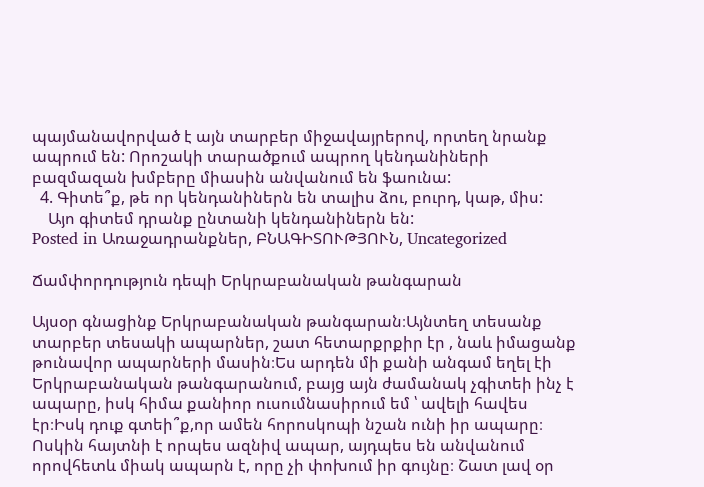պայմանավորված է այն տարբեր միջավայրերով, որտեղ նրանք ապրում են: Որոշակի տարածքում ապրող կենդանիների բազմազան խմբերը միասին անվանում են ֆաունա:
  4. Գիտե՞ք, թե որ կենդանիներն են տալիս ձու, բուրդ, կաթ, միս:
    Այո գիտեմ դրանք ընտանի կենդանիներն են:
Posted in Առաջադրանքներ, ԲՆԱԳԻՏՈՒԹՅՈՒՆ, Uncategorized

Ճամփորդություն դեպի Երկրաբանական թանգարան

Այսօր գնացինք Երկրաբանական թանգարան։Այնտեղ տեսանք տարբեր տեսակի ապարներ, շատ հետարքրքիր էր , նաև իմացանք թունավոր ապարների մասին։Ես արդեն մի քանի անգամ եղել էի Երկրաբանական թանգարանում, բայց այն ժամանակ չգիտեի ինչ է ապարը, իսկ հիմա քանիոր ուսումնասիրում եմ ՝ ավելի հավես էր։Իսկ դուք գտեի՞ք,որ ամեն հորոսկոպի նշան ունի իր ապարը։ Ոսկին հայտնի է որպես ազնիվ ապար, այդպես են անվանում որովհետև միակ ապարն է, որը չի փոխում իր գույնը։ Շատ լավ օր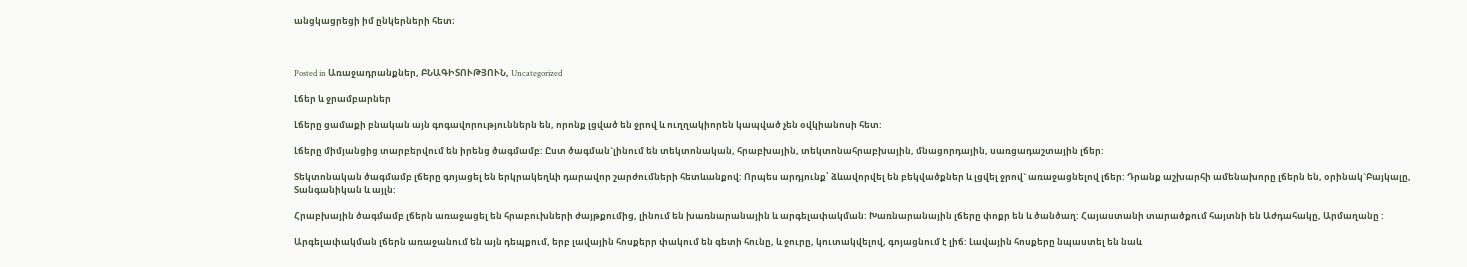անցկացրեցի իմ ընկերների հետ։



Posted in Առաջադրանքներ, ԲՆԱԳԻՏՈՒԹՅՈՒՆ, Uncategorized

Լճեր և ջրամբարներ

Լճերը ցամաքի բնական այն գոգավորություններն են, որոնք լցված են ջրով և ուղղակիորեն կապված չեն օվկիանոսի հետ:

Լճերը միմյանցից տարբերվում են իրենց ծագմամբ: Ըստ ծագման`լինում են տեկտոնական, հրաբխային, տեկտոնահրաբխային, մնացորդային, սառցադաշտային լճեր:

Տեկտոնական ծագմամբ լճերը գոյացել են երկրակեղևի դարավոր շարժումների հետևանքով: Որպես արդյունք՝ ձևավորվել են բեկվածքներ և լցվել ջրով` առաջացնելով լճեր: Դրանք աշխարհի ամենախորը լճերն են, օրինակ`Բայկալը, Տանգանիկան և այլն:

Հրաբխային ծագմամբ լճերն առաջացել են հրաբուխների ժայթքումից, լինում են խառնարանային և արգելափակման: Խառնարանային լճերը փոքր են և ծանծաղ: Հայաստանի տարածքում հայտնի են Աժդահակը, Արմաղանը :

Արգելափակման լճերն առաջանում են այն դեպքում, երբ լավային հոսքերր փակում են գետի հունը, և ջուրը, կուտակվելով, գոյացնում է լիճ: Լավային հոսքերը նպաստել են նաև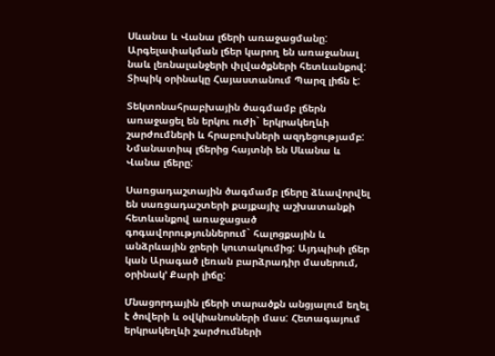Սևանա և Վանա լճերի առաջացմանը: Արգելափակման լճեր կարող են առաջանալ նաև լեռնալանջերի փլվածքների հետևանքով: Տիպիկ օրինակը Հայաստանում Պարզ լիճն է:

Տեկտոնահրաբխային ծագմամբ լճերն առաջացել են երկու ուժի` երկրակեղևի շարժումների և հրաբուխների ազդեցությամբ: Նմանատիպ լճերից հայտնի են Սևանա և Վանա լճերը:

Սառցադաշտային ծագմամբ լճերը ձևավորվել են սառցադաշտերի քայքայիչ աշխատանքի հետևանքով առաջացած գոգավորություններում` հալոցքային և անձրևային ջրերի կուտակումից: Այդպիսի լճեր կան Արագած լեռան բարձրադիր մասերում, օրինակ’ Քարի լիճը:

Մնացորդային լճերի տարածքն անցյալում եղել է ծովերի և օվկիանոսների մաս: Հետագայում երկրակեղևի շարժումների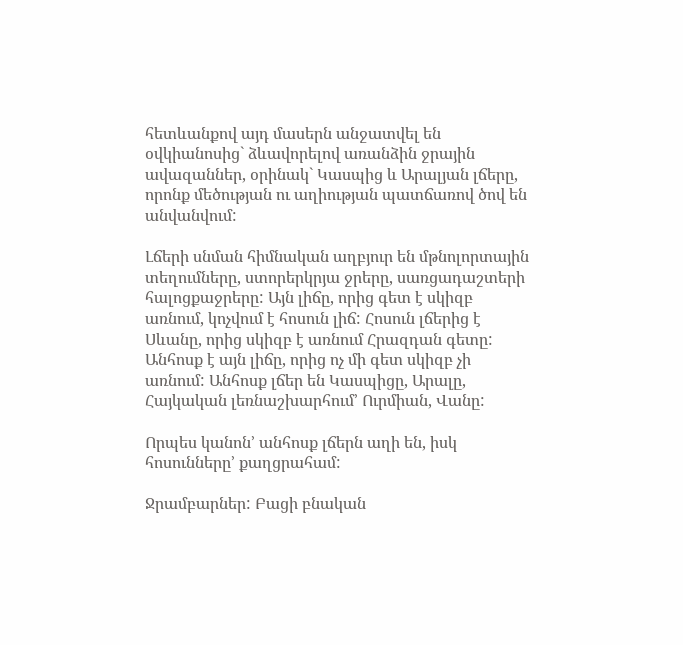հետևանքով այդ մասերն անջատվել են օվկիանոսից` ձևավորելով առանձին ջրային ավազաններ, օրինակ` Կասպից և Արալյան լճերը, որոնք մեծության ու աղիության պատճառով ծով են անվանվում:

Լճերի սնման հիմնական աղբյուր են մթնոլորտային տեղումները, ստորերկրյա ջրերը, սառցադաշտերի հալոցքաջրերը: Այն լիճը, որից գետ է սկիզբ առնում, կոչվում է հոսուն լիճ: Հոսուն լճերից է Սևանը, որից սկիզբ է առնում Հրազդան գետը: Անհոսք է այն լիճը, որից ոչ մի գետ սկիզբ չի առնում: Անհոսք լճեր են Կասպիցը, Արալը, Հայկական լեռնաշխարհում’ Ուրմիան, Վանը:

Որպես կանոն’ անհոսք լճերն աղի են, իսկ հոսունները’ քաղցրահամ:

Ջրամբարներ: Բացի բնական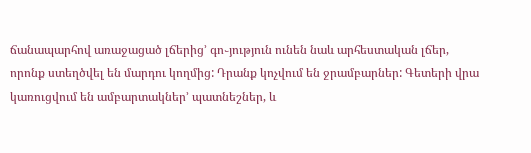ճանապարհով առաջացած լճերից’ գո֊յություն ունեն նաև արհեստական լճեր, որոնք ստեղծվել են մարդու կողմից: Դրանք կոչվում են ջրամբարներ: Գետերի վրա կառուցվում են ամբարտակներ’ պատնեշներ, և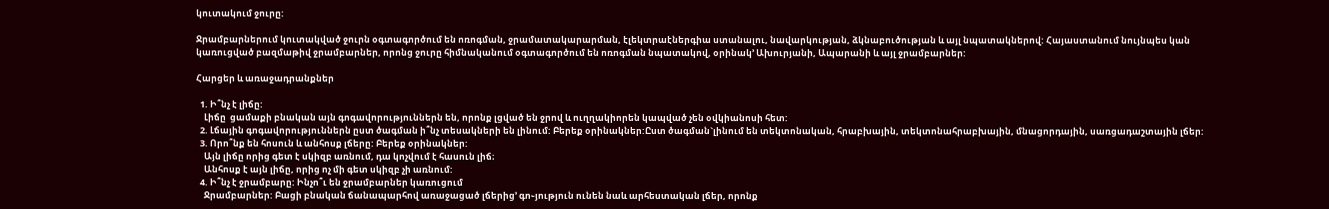կուտակում ջուրը:

Ջրամբարներում կուտակված ջուրն օգտագործում են ոռոգման, ջրամատակարարման, էլեկտրաէներգիա ստանալու, նավարկության, ձկնաբուծության և այլ նպատակներով: Հայաստանում նույնպես կան կառուցված բազմաթիվ ջրամբարներ, որոնց ջուրը հիմնականում օգտագործում են ոռոգման նպատակով, օրինակ’ Ախուրյանի, Ապարանի և այլ ջրամբարներ:

Հարցեր և առաջադրանքներ

  1. Ի՞նչ է լիճը:
    Լիճը  ցամաքի բնական այն գոգավորություններն են, որոնք լցված են ջրով և ուղղակիորեն կապված չեն օվկիանոսի հետ:
  2. Լճային գոգավորություններն ըստ ծագման ի՞նչ տեսակների են լինում: Բերեք օրինակներ:Ըստ ծագման`լինում են տեկտոնական, հրաբխային, տեկտոնահրաբխային, մնացորդային, սառցադաշտային լճեր:
  3. Որո՞նք են հոսուն և անհոսք լճերը: Բերեք օրինակներ:
    Այն լիճը որից գետ է սկիզբ առնում, դա կոչվում է հասուն լիճ։
    Անհոսք է այն լիճը, որից ոչ մի գետ սկիզբ չի առնում:
  4. Ի՞նչ է ջրամբարը: Ինչո՞ւ են ջրամբարներ կառուցում
    Ջրամբարներ: Բացի բնական ճանապարհով առաջացած լճերից’ գո֊յություն ունեն նաև արհեստական լճեր, որոնք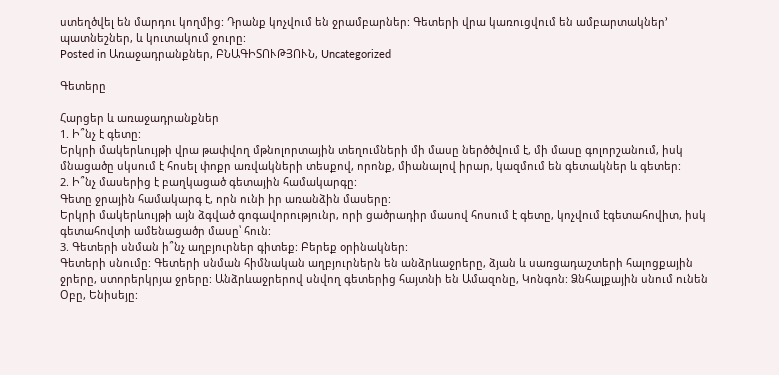ստեղծվել են մարդու կողմից: Դրանք կոչվում են ջրամբարներ: Գետերի վրա կառուցվում են ամբարտակներ’ պատնեշներ, և կուտակում ջուրը:
Posted in Առաջադրանքներ, ԲՆԱԳԻՏՈՒԹՅՈՒՆ, Uncategorized

Գետերը

Հարցեր և առաջադրանքներ
1. Ի՞նչ է գետը:
Երկրի մակերևույթի վրա թափվող մթնոլորտային տեղումների մի մասը ներծծվում է, մի մասը գոլորշանում, իսկ մնացածը սկսում է հոսել փոքր առվակների տեսքով, որոնք, միանալով իրար, կազմում են գետակներ և գետեր:
2. Ի՞նչ մասերից է բաղկացած գետային համակարգը:
Գետը ջրային համակարգ է, որն ունի իր առանձին մասերը:
Երկրի մակերևույթի այն ձգված գոգավորությունր, որի ցածրադիր մասով հոսում է գետը, կոչվում էգետահովիտ, իսկ գետահովտի ամենացածր մասը՝ հուն:
3. Գետերի սնման ի՞նչ աղբյուրներ գիտեք: Բերեք օրինակներ:
Գետերի սնումը: Գետերի սնման հիմնական աղբյուրներն են անձրևաջրերը, ձյան և սառցադաշտերի հալոցքային ջրերը, ստորերկրյա ջրերը: Անձրևաջրերով սնվող գետերից հայտնի են Ամազոնը, Կոնգոն: Ձնհալքային սնում ունեն Օբը, Ենիսեյը: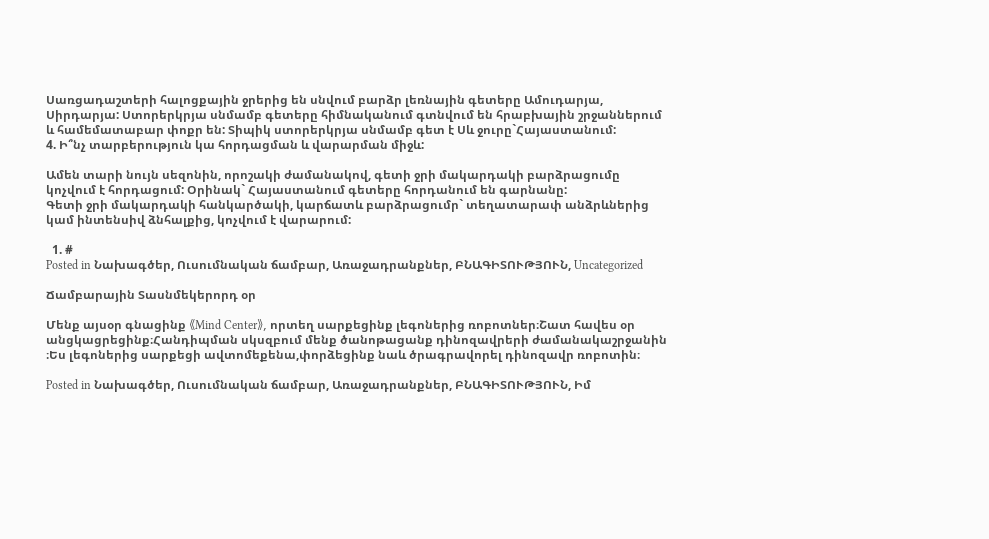Սառցադաշտերի հալոցքային ջրերից են սնվում բարձր լեռնային գետերը Ամուդարյա, Սիրդարյա: Ստորերկրյա սնմամբ գետերը հիմնականում գտնվում են հրաբխային շրջաններում և համեմատաբար փոքր են: Տիպիկ ստորերկրյա սնմամբ գետ է Սև ջուրը`Հայաստանում:
4. Ի՞նչ տարբերություն կա հորդացման և վարարման միջև:

Ամեն տարի նույն սեզոնին, որոշակի ժամանակով, գետի ջրի մակարդակի բարձրացումը կոչվում է հորդացում: Օրինակ` Հայաստանում գետերը հորդանում են գարնանը:
Գետի ջրի մակարդակի հանկարծակի, կարճատև բարձրացումր` տեղատարափ անձրևներից կամ ինտենսիվ ձնհալքից, կոչվում է վարարում:

  1. #
Posted in Նախագծեր, Ուսումնական ճամբար, Առաջադրանքներ, ԲՆԱԳԻՏՈՒԹՅՈՒՆ, Uncategorized

Ճամբարային Տասնմեկերորդ օր

Մենք այսօր գնացինք 《Mind Center》, որտեղ սարքեցինք լեգոներից ռոբոտներ։Շատ հավես օր անցկացրեցինք։Հանդիպման սկսզբում մենք ծանոթացանք դինոզավրերի ժամանակաշրջանին ։Ես լեգոներից սարքեցի ավտոմեքենա,փորձեցինք նաև ծրագրավորել դինոզավր ռոբոտին։

Posted in Նախագծեր, Ուսումնական ճամբար, Առաջադրանքներ, ԲՆԱԳԻՏՈՒԹՅՈՒՆ, Իմ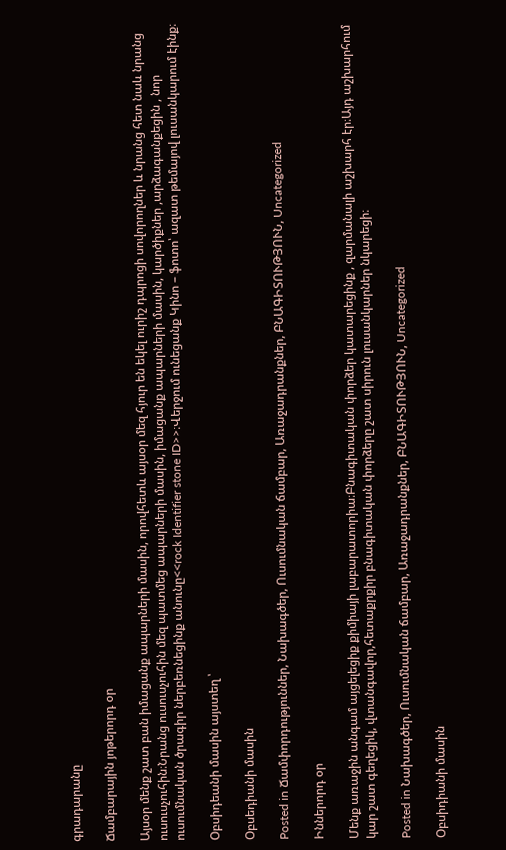գրադարանը

Ճամբարային յոթերորդ օր

Այսօր մենք շատ բան իմացանք ապարների մասին, որովհետև այսօր մեզ հյուր են եկել ուրիշ դպրոցի սովորողներ և նրանց հետ նաև նրանց ուսուսչուհին։Նրանց ուսուսչուհին մեզ պատմեց ապարների մասին, իմացանք ապարների մասին, կարծիքներ ,արձագանքեցին , նոր ուսումնական ծրագիր ներբեռնեցինք անունը<<rock Identifier stone ID>>։Վերջում ունեցանք Կինո – ֆոտո՝ ազատ թեմայով լուսանկարում էինք։

Օբսիդեանի մասին այստեղ ՝

Օբսեդիանի մասին

Posted in Ճամփորդություններ, Նախագծեր, Ուսումնական ճամբար, Առաջադրանքներ, ԲՆԱԳԻՏՈՒԹՅՈՒՆ, Uncategorized

Իններորդ օր

Մենք առաջին անգամ այցելեցիք քիմիայի լաբարատորիա։Բնագիտական փորձեր կատարեցինք , զարմանալի աշխարհ էր։Այդ աշխարհում կար շատ գեղեցիկ, վտանգավոր,հետաքրքիր բնագիտական փորձերը շատ սիրուն լուսանկարներ նկարեցի։

Posted in Նախագծեր, Ուսումնական ճամբար, Առաջադրանքներ, ԲՆԱԳԻՏՈՒԹՅՈՒՆ, Uncategorized

Օբսիդիանի մասին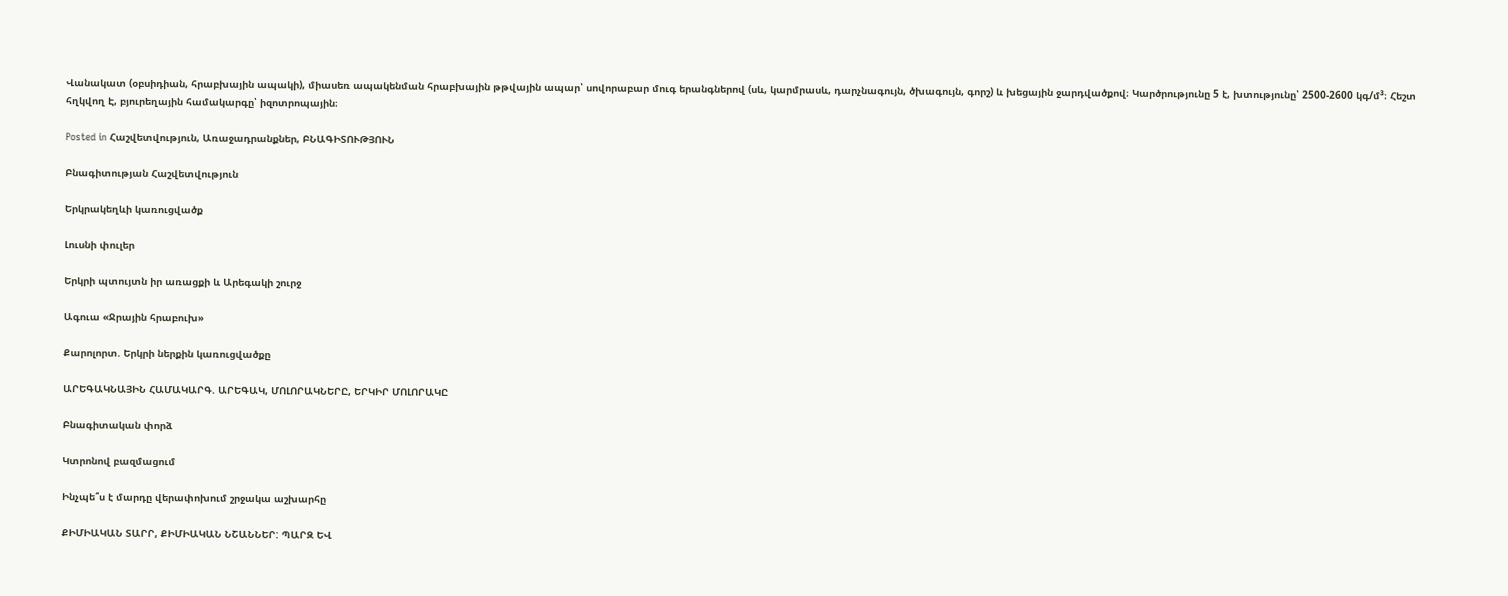Վանակատ (օբսիդիան, հրաբխային ապակի), միասեռ ապակենման հրաբխային թթվային ապար՝ սովորաբար մուգ երանգներով (սև, կարմրասև, դարչնագույն, ծխագույն, գորշ) և խեցային ջարդվածքով։ Կարծրությունը 5 է, խտությունը՝ 2500-2600 կգ/մ³։ Հեշտ հղկվող Է, բյուրեղային համակարգը՝ իզոտրոպային։

Posted in Հաշվետվություն, Առաջադրանքներ, ԲՆԱԳԻՏՈՒԹՅՈՒՆ

Բնագիտության Հաշվետվություն

Երկրակեղևի կառուցվածք

Լուսնի փուլեր

Երկրի պտույտն իր առացքի և Արեգակի շուրջ

Ագուա «Ջրային հրաբուխ»

Քարոլորտ. Երկրի ներքին կառուցվածքը

ԱՐԵԳԱԿՆԱՅԻՆ ՀԱՄԱԿԱՐԳ. ԱՐԵԳԱԿ, ՄՈԼՈՐԱԿՆԵՐԸ, ԵՐԿԻՐ ՄՈԼՈՐԱԿԸ

Բնագիտական փորձ

Կտրոնով բազմացում

Ինչպե՞ս է մարդը վերափոխում շրջակա աշխարհը

ՔԻՄԻԱԿԱՆ ՏԱՐՐ, ՔԻՄԻԱԿԱՆ ՆՇԱՆՆԵՐ: ՊԱՐԶ ԵՎ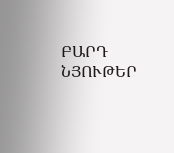ԲԱՐԴ ՆՅՈՒԹԵՐ